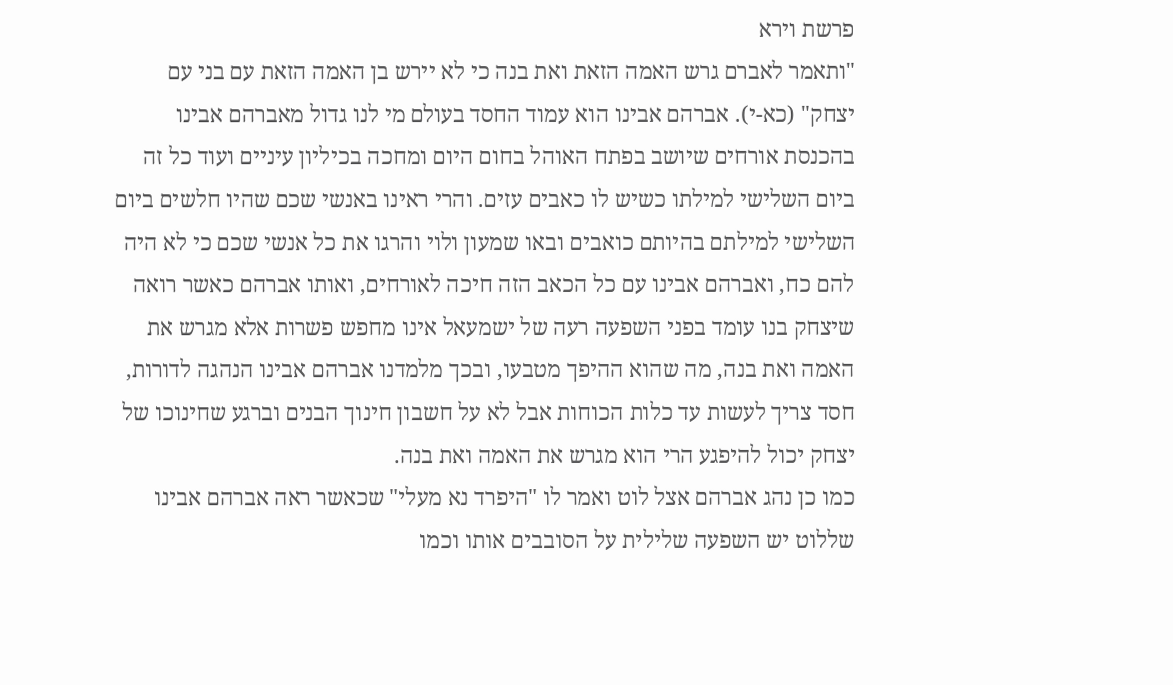פרשת וירא
"ותאמר לאברם גרש האמה הזאת ואת בנה כי לא יירש בן האמה הזאת עם בני עם יצחק" (כא-י). אברהם אבינו הוא עמוד החסד בעולם מי לנו גדול מאברהם אבינו בהכנסת אורחים שיושב בפתח האוהל בחום היום ומחכה בכיליון עיניים ועוד כל זה ביום השלישי למילתו כשיש לו כאבים עזים. והרי ראינו באנשי שכם שהיו חלשים ביום השלישי למילתם בהיותם כואבים ובאו שמעון ולוי והרגו את כל אנשי שכם כי לא היה להם כח, ואברהם אבינו עם כל הכאב הזה חיכה לאורחים, ואותו אברהם כאשר רואה שיצחק בנו עומד בפני השפעה רעה של ישמעאל אינו מחפש פשרות אלא מגרש את האמה ואת בנה, מה שהוא ההיפך מטבעו, ובכך מלמדנו אברהם אבינו הנהגה לדורות, חסד צריך לעשות עד כלות הכוחות אבל לא על חשבון חינוך הבנים וברגע שחינוכו של יצחק יכול להיפגע הרי הוא מגרש את האמה ואת בנה.
כמו כן נהג אברהם אצל לוט ואמר לו "היפרד נא מעלי" שכאשר ראה אברהם אבינו שללוט יש השפעה שלילית על הסובבים אותו וכמו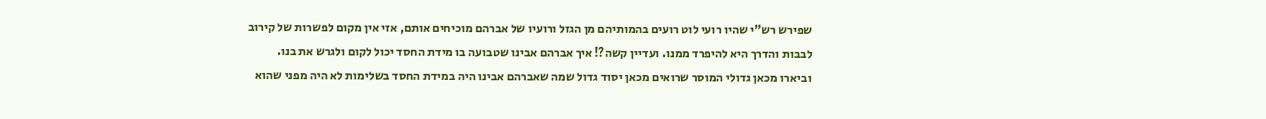שפירש רש"י שהיו רועי לוט רועים בהמותיהם מן הגזל ורועיו של אברהם מוכיחים אותם, אזי אין מקום לפשרות של קירוב לבבות והדרך היא להיפרד ממנו. ועדיין קשה?! איך אברהם אבינו שטבועה בו מידת החסד יכול לקום ולגרש את בנו. וביארו מכאן גדולי המוסר שרואים מכאן יסוד גדול שמה שאברהם אבינו היה במידת החסד בשלימות לא היה מפני שהוא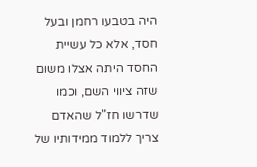היה בטבעו רחמן ובעל חסד, אלא כל עשיית החסד היתה אצלו משום שזה ציווי השם, וכמו שדרשו חז"ל שהאדם צריך ללמוד ממידותיו של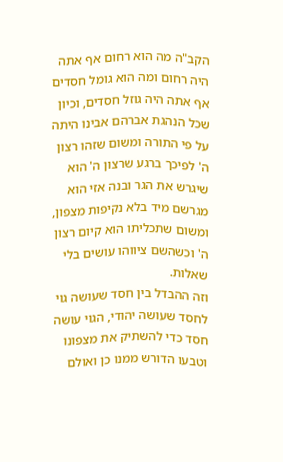הקב"ה מה הוא רחום אף אתה היה רחום ומה הוא גומל חסדים אף אתה היה גוזל חסדים, וכיון שכל הנהגת אברהם אבינו היתה על פי התורה ומשום שזהו רצון ה' לפיכך ברגע שרצון ה' הוא שיגרש את הגר ובנה אזי הוא מגרשם מיד בלא נקיפות מצפון, ומשום שתכליתו הוא קיום רצון ה' וכשהשם ציווהו עושים בלי שאלות.
וזה ההבדל בין חסד שעושה גוי לחסד שעושה יהודי, הגוי עושה חסד כדי להשתיק את מצפונו וטבעו הדורש ממנו כן ואולם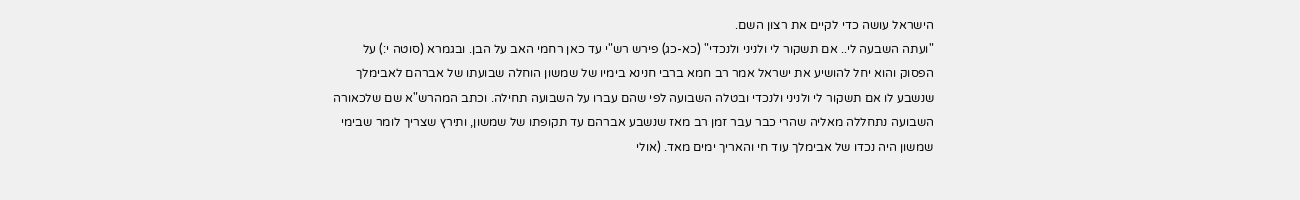הישראל עושה כדי לקיים את רצון השם.
"ועתה השבעה לי.. אם תשקור לי ולניני ולנכדי" (כא-כג) פירש רש"י עד כאן רחמי האב על הבן. ובגמרא (סוטה י:) על הפסוק והוא יחל להושיע את ישראל אמר רב חמא ברבי חנינא בימיו של שמשון הוחלה שבועתו של אברהם לאבימלך שנשבע לו אם תשקור לי ולניני ולנכדי ובטלה השבועה לפי שהם עברו על השבועה תחילה. וכתב המהרש"א שם שלכאורה השבועה נתחללה מאליה שהרי כבר עבר זמן רב מאז שנשבע אברהם עד תקופתו של שמשון, ותירץ שצריך לומר שבימי שמשון היה נכדו של אבימלך עוד חי והאריך ימים מאד. (אולי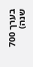בערך 700 שנה)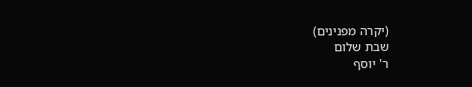(יקרה מפנינים)
שבת שלום
ר' יוסף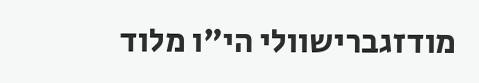מודזגברישוולי הי"ו מלוד